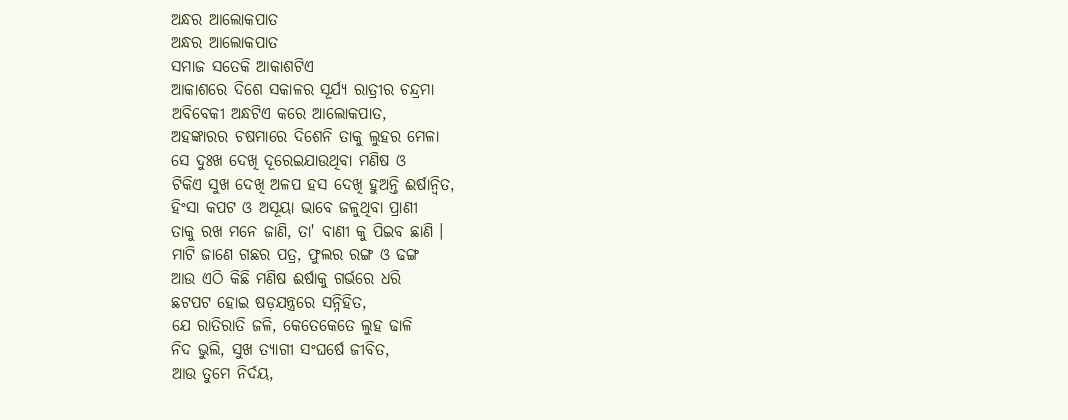ଅନ୍ଧର ଆଲୋକପାତ
ଅନ୍ଧର ଆଲୋକପାତ
ସମାଜ ସତେକି ଆକାଶଟିଏ
ଆକାଶରେ ଦିଶେ ସକାଳର ସୂର୍ଯ୍ୟ ରାତ୍ରୀର ଚନ୍ଦ୍ରମା
ଅବିବେକୀ ଅନ୍ଧଟିଏ କରେ ଆଲୋକପାତ,
ଅହଙ୍କାରର ଚଷମାରେ ଦିଶେନି ତାକୁ ଲୁହର ମେଳା
ସେ ଦୁଃଖ ଦେଖି ଦୂରେଇଯାଉଥିବା ମଣିଷ ଓ
ଟିକିଏ ସୁଖ ଦେଖି ଅଳପ ହସ ଦେଖି ହୁଅନ୍ତି ଈର୍ଷାନ୍ବିତ,
ହିଂସା କପଟ ଓ ଅସୂୟା ଭାବେ ଜଳୁଥିବା ପ୍ରାଣୀ
ତାକୁ ରଖ ମନେ ଜାଣି, ତା' ବାଣୀ କୁ ପିଇବ ଛାଣି ।
ମାଟି ଜାଣେ ଗଛର ପତ୍ର, ଫୁଲର ରଙ୍ଗ ଓ ଢଙ୍ଗ
ଆଉ ଏଠି କିଛି ମଣିଷ ଈର୍ଷାକୁ ଗର୍ଭରେ ଧରି
ଛଟପଟ ହୋଇ ଷଡ଼ଯନ୍ତ୍ରରେ ସନ୍ନିହିତ,
ଯେ ରାତିରାତି ଜଳି, କେତେକେତେ ଲୁହ ଢାଳି
ନିଦ ଭୁଲି, ସୁଖ ତ୍ୟାଗୀ ସଂଘର୍ଷେ ଜୀବିତ,
ଆଉ ତୁମେ ନିର୍ଦୟ,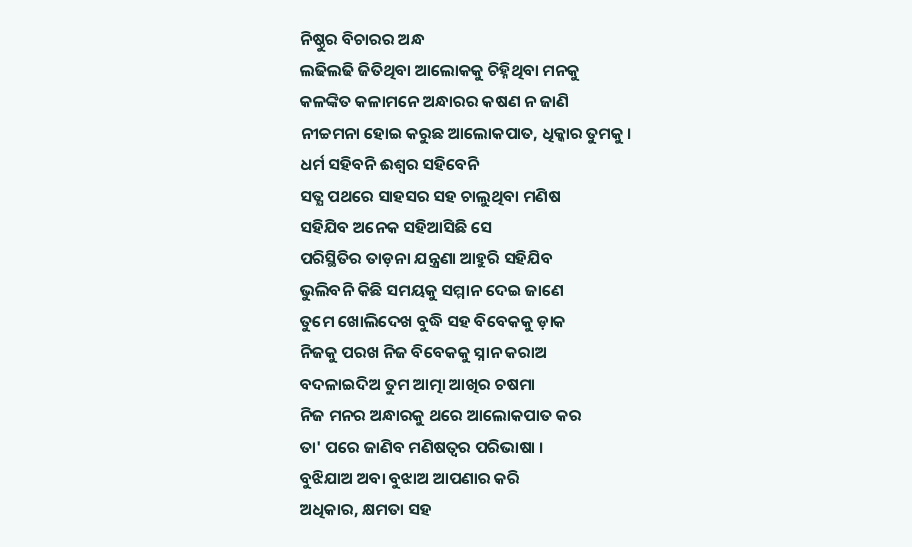ନିଷ୍ଠୁର ବିଚାରର ଅନ୍ଧ
ଲଢିଲଢି ଜିତିଥିବା ଆଲୋକକୁ ଚିହ୍ନିଥିବା ମନକୁ
କଳଙ୍କିତ କଳାମନେ ଅନ୍ଧାରର କଷଣ ନ ଜାଣି
ନୀଚ୍ଚମନା ହୋଇ କରୁଛ ଆଲୋକପାତ, ଧିକ୍କାର ତୁମକୁ ।
ଧର୍ମ ସହିବନି ଈଶ୍ବର ସହିବେନି
ସତ୍ଯ ପଥରେ ସାହସର ସହ ଚାଲୁଥିବା ମଣିଷ
ସହିଯିବ ଅନେକ ସହିଆସିଛି ସେ
ପରିସ୍ଥିତିର ତାଡ଼ନା ଯନ୍ତ୍ରଣା ଆହୁରି ସହିଯିବ
ଭୁଲିବନି କିଛି ସମୟକୁ ସମ୍ମାନ ଦେଇ ଜାଣେ
ତୁମେ ଖୋଲିଦେଖ ବୁଦ୍ଧି ସହ ବିବେକକୁ ଡ଼ାକ
ନିଜକୁ ପରଖ ନିଜ ବିବେକକୁ ସ୍ନାନ କରାଅ
ବଦଳାଇଦିଅ ତୁମ ଆତ୍ମା ଆଖିର ଚଷମା
ନିଜ ମନର ଅନ୍ଧାରକୁ ଥରେ ଆଲୋକପାତ କର
ତା' ପରେ ଜାଣିବ ମଣିଷତ୍ୱର ପରିଭାଷା ।
ବୁଝିଯାଅ ଅବା ବୁଝାଅ ଆପଣାର କରି
ଅଧିକାର, କ୍ଷମତା ସହ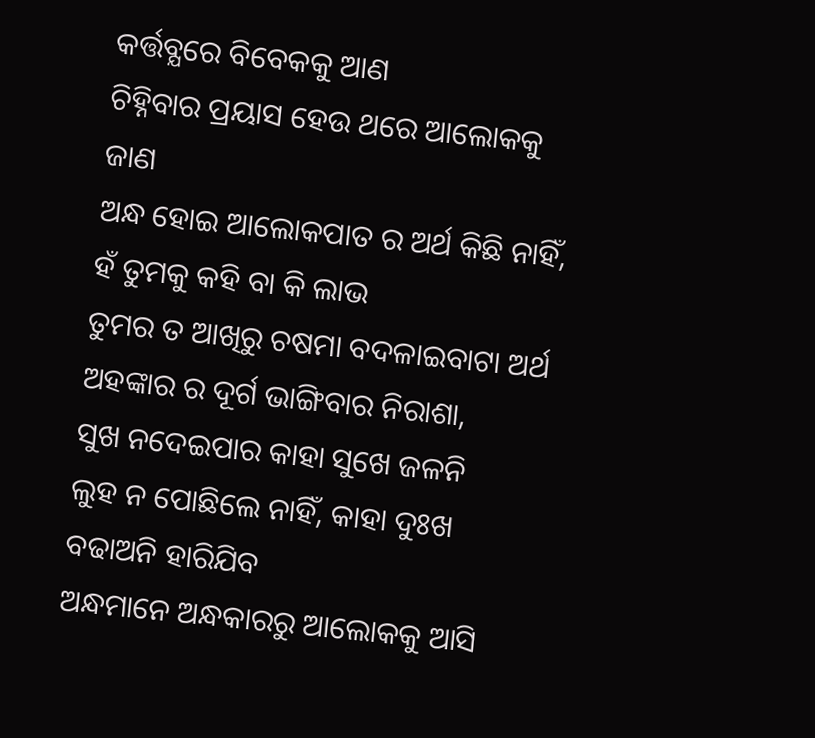କର୍ତ୍ତବ୍ଯରେ ବିବେକକୁ ଆଣ
ଚିହ୍ନିବାର ପ୍ରୟାସ ହେଉ ଥରେ ଆଲୋକକୁ ଜାଣ
ଅନ୍ଧ ହୋଇ ଆଲୋକପାତ ର ଅର୍ଥ କିଛି ନାହିଁ,
ହଁ ତୁମକୁ କହି ବା କି ଲାଭ
ତୁମର ତ ଆଖିରୁ ଚଷମା ବଦଳାଇବାଟା ଅର୍ଥ
ଅହଙ୍କାର ର ଦୂର୍ଗ ଭାଙ୍ଗିବାର ନିରାଶା,
ସୁଖ ନଦେଇପାର କାହା ସୁଖେ ଜଳନି
ଲୁହ ନ ପୋଛିଲେ ନାହିଁ, କାହା ଦୁଃଖ ବଢାଅନି ହାରିଯିବ
ଅନ୍ଧମାନେ ଅନ୍ଧକାରରୁ ଆଲୋକକୁ ଆସି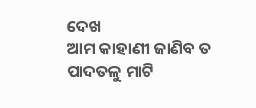ଦେଖ
ଆମ କାହାଣୀ ଜାଣିବ ତ ପାଦତଳୁ ମାଟି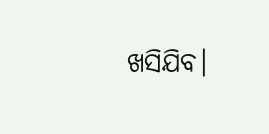ଖସିଯିବ।